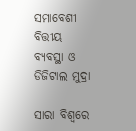ସମାବେଶୀ ବିତ୍ତୀୟ ବ୍ୟବସ୍ଥା ଓ ଡିଜିଟାଲ ମୁଦ୍ରା

ସାରା ବିଶ୍ୱରେ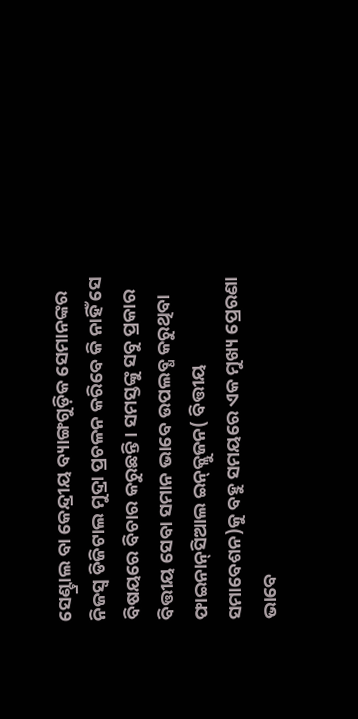ସେଣ୍ଟ୍ରାଲ ବା କେନ୍ଦ୍ରୀୟ ବ୍ୟାଙ୍ଗଗୁଡ଼ିକ ସେମାନଙ୍କର ନିଜସ୍ବ ଡିଜିଟାଲ ମୁଦ୍ରା ପ୍ରଚଳନ କରିବେ କି ନାହିଁ ସେ ବିଷୟରେ ବିଚାର କରୁଛନ୍ତି। ସମସ୍ତଙ୍କୁ ସବୁ ପ୍ରକାର ବିତ୍ତୀୟ ସେବା ସମାନ ଭାବେ ଉପଲବ୍ଧ କରୁଥିବା ଫାଇନାନ୍‌ସିଆଲ ଇନ୍‌କ୍ଲୁଜନ( ବିତ୍ତୀୟ ସମାବେଶନ)କୁ ବହୁ ସମୟରେ ଏକ ମୁଖ୍ୟ ପ୍ରେରଣା ଭାବେ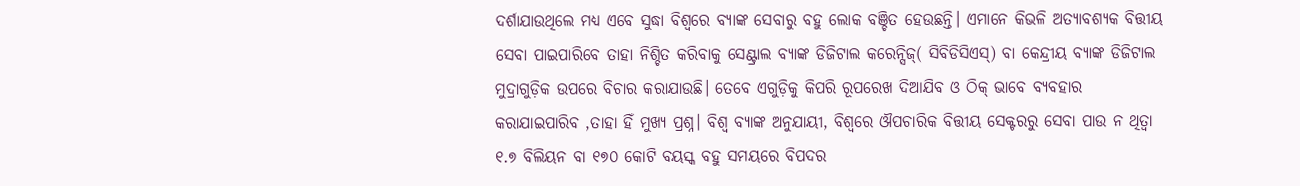ଦର୍ଶାଯାଉଥିଲେ ମଧ୍ୟ ଏବେ ସୁଦ୍ଧା ବିଶ୍ୱରେ ବ୍ୟାଙ୍କ ସେବାରୁ ବହୁ ଲୋକ ବଞ୍ଚିତ ହେଉଛନ୍ତି। ଏମାନେ କିଭଳି ଅତ୍ୟାବଶ୍ୟକ ବିତ୍ତୀୟ ସେବା ପାଇପାରିବେ ତାହା ନିଶ୍ଚିତ କରିବାକୁ ସେଣ୍ଟ୍ରାଲ ବ୍ୟାଙ୍କ ଡିଜିଟାଲ କରେନ୍ସିଜ୍‌( ସିବିଡିସିଏସ୍‌) ବା କେନ୍ଦ୍ରୀୟ ବ୍ୟାଙ୍କ ଡିଜିଟାଲ ମୁଦ୍ରାଗୁଡ଼ିକ ଉପରେ ବିଚାର କରାଯାଉଛି। ତେବେ ଏଗୁଡ଼ିକୁ କିପରି ରୂପରେଖ ଦିଆଯିବ ଓ ଠିକ୍‌ ଭାବେ ବ୍ୟବହାର କରାଯାଇପାରିବ ,ତାହା ହିଁ ମୁଖ୍ୟ ପ୍ରଶ୍ନ। ବିଶ୍ୱ ବ୍ୟାଙ୍କ ଅନୁଯାୟୀ, ବିଶ୍ୱରେ ଔପଚାରିକ ବିତ୍ତୀୟ ସେକ୍ଟରରୁ ସେବା ପାଉ ନ ଥିତ୍ବା ୧.୭ ବିଲିୟନ ବା ୧୭୦ କୋଟି ବୟସ୍କ ବହୁ ସମୟରେ ବିପଦର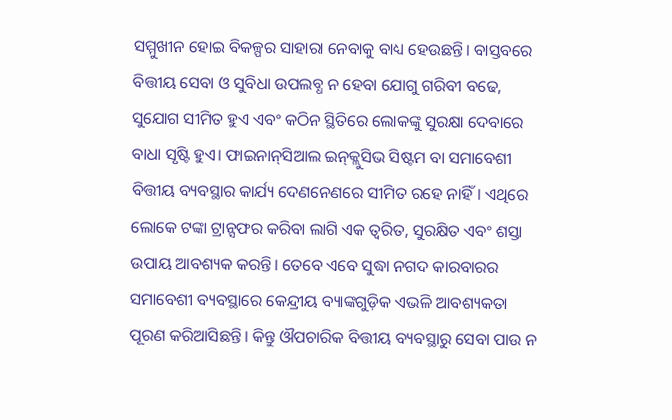ସମ୍ମୁଖୀନ ହୋଇ ବିକଳ୍ପର ସାହାରା ନେବାକୁ ବାଧ୍ୟ ହେଉଛନ୍ତି। ବାସ୍ତବରେ ବିତ୍ତୀୟ ସେବା ଓ ସୁବିଧା ଉପଲବ୍ଧ ନ ହେବା ଯୋଗୁ ଗରିବୀ ବଢେ, ସୁଯୋଗ ସୀମିତ ହୁଏ ଏବଂ କଠିନ ସ୍ଥିତିରେ ଲୋକଙ୍କୁ ସୁରକ୍ଷା ଦେବାରେ ବାଧା ସୃଷ୍ଟି ହୁଏ। ଫାଇନାନ୍‌ସିଆଲ ଇନ୍‌କ୍ଲୁସିଭ ସିଷ୍ଟମ ବା ସମାବେଶୀ ବିତ୍ତୀୟ ବ୍ୟବସ୍ଥାର କାର୍ଯ୍ୟ ଦେଣନେଣରେ ସୀମିତ ରହେ ନାହିଁ। ଏଥିରେ ଲୋକେ ଟଙ୍କା ଟ୍ରାନ୍ସଫର କରିବା ଲାଗି ଏକ ତ୍ୱରିତ, ସୁରକ୍ଷିତ ଏବଂ ଶସ୍ତା ଉପାୟ ଆବଶ୍ୟକ କରନ୍ତି। ତେବେ ଏବେ ସୁଦ୍ଧା ନଗଦ କାରବାରର ସମାବେଶୀ ବ୍ୟବସ୍ଥାରେ କେନ୍ଦ୍ରୀୟ ବ୍ୟାଙ୍କଗୁଡ଼ିକ ଏଭଳି ଆବଶ୍ୟକତା ପୂରଣ କରିଆସିଛନ୍ତି। କିନ୍ତୁ ଔପଚାରିକ ବିତ୍ତୀୟ ବ୍ୟବସ୍ଥାରୁ ସେବା ପାଉ ନ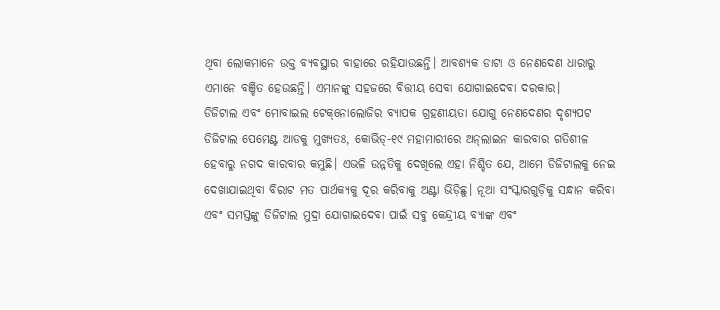ଥିବା ଲୋକମାନେ ଉକ୍ତ ବ୍ୟବସ୍ଥାର ବାହାରେ ରହିଯାଉଛନ୍ତି। ଆବଶ୍ୟକ ଡାଟା ଓ ନେଣଦେଣ ଧାରାରୁ ଏମାନେ ବଞ୍ଚିତ ହେଉଛନ୍ତି। ଏମାନଙ୍କୁ ସହଜରେ ବିତ୍ତୀୟ ସେବା ଯୋଗାଇଦେବା ଦରକାର।
ଡିଜିଟାଲ ଏବଂ ମୋବାଇଲ ଟେକ୍‌ନୋଲୋଜିର ବ୍ୟାପକ ଗ୍ରହଣୀୟତା ଯୋଗୁ ନେଣଦେଣର ଦୃଶ୍ୟପଟ ଡିଜିଟାଲ ପେମେଣ୍ଟ ଆଡକୁ ମୁଖ୍ୟତଃ, କୋଭିଡ୍‌-୧୯ ମହାମାରୀରେ ଅନ୍‌ଲାଇନ କାରବାର ଗତିଶୀଳ ହେବାରୁ ନଗଦ କାରବାର କମୁଛି। ଏଭଳି ଉନ୍ନତିକୁ ଦେଖିଲେ ଏହା ନିଶ୍ଚିତ ଯେ, ଆମେ ଡିଜିଟାଲକୁ ନେଇ ଦେଖାଯାଇଥିବା ବିରାଟ ମତ ପାର୍ଥକ୍ୟକୁ ଦୂର କରିବାକୁ ଅଣ୍ଟା ଭିଡ଼ିଛୁ। ନୂଆ ସଂସ୍କାରଗୁଡ଼ିକୁ ସନ୍ଧାନ କରିବା ଏବଂ ସମସ୍ତଙ୍କୁ ଡିଜିଟାଲ ମୁଦ୍ରା ଯୋଗାଇଦେବା ପାଇଁ ସବୁ କେନ୍ଦ୍ରୀୟ ବ୍ୟାଙ୍କ ଏବଂ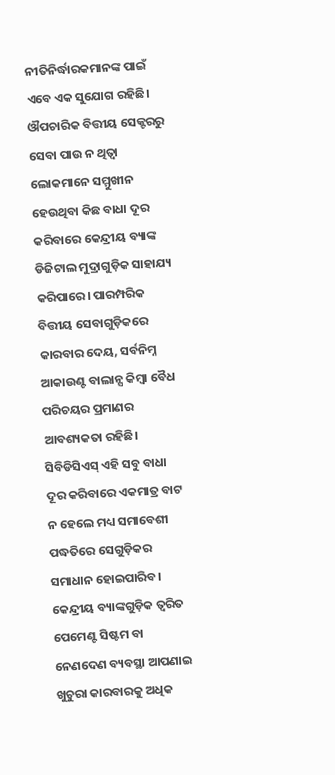ନୀତିନିର୍ଦ୍ଧାରକମାନଙ୍କ ପାଇଁ ଏବେ ଏକ ସୁଯୋଗ ରହିଛି।
ଔପଚାରିକ ବିତ୍ତୀୟ ସେକ୍ଟରରୁ ସେବା ପାଉ ନ ଥିତ୍ବା ଲୋକମାନେ ସମ୍ମୁଖୀନ ହେଉଥିବା କିଛ ବାଧା ଦୂର କରିବାରେ କେନ୍ଦ୍ରୀୟ ବ୍ୟାଙ୍କ ଡିଜିଟାଲ ମୁଦ୍ରାଗୁଡ଼ିକ ସାହାଯ୍ୟ କରିପାରେ। ପାରମ୍ପରିକ ବିତ୍ତୀୟ ସେବାଗୁଡ଼ିକରେ କାରବାର ଦେୟ, ସର୍ବନିମ୍ନ ଆକାଉଣ୍ଟ ବାଲାନ୍ସ କିମ୍ବା ବୈଧ ପରିଚୟର ପ୍ରମାଣର ଆବଶ୍ୟକତା ରହିଛି। ସିବିଡିସିଏସ୍‌ ଏହି ସବୁ ବାଧା ଦୂର କରିବାରେ ଏକମାତ୍ର ବାଟ ନ ହେଲେ ମଧ୍ୟ ସମାବେଶୀ ପଦ୍ଧତିରେ ସେଗୁଡ଼ିକର ସମାଧାନ ହୋଇପାରିବ। କେନ୍ଦ୍ରୀୟ ବ୍ୟାଙ୍କଗୁଡ଼ିକ ତ୍ୱରିତ ପେମେଣ୍ଟ ସିଷ୍ଟମ ବା ନେଣଦେଣ ବ୍ୟବସ୍ଥା ଆପଣାଇ ଖୁଚୁରା କାରବାରକୁ ଅଧିକ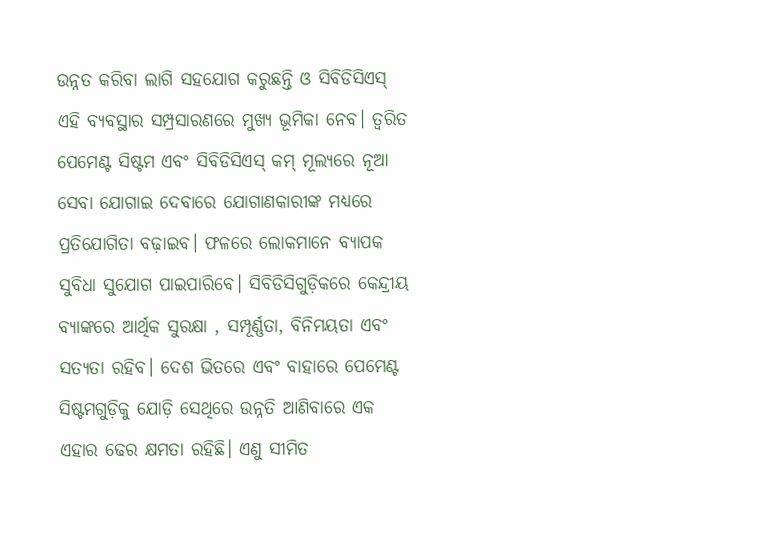ଉନ୍ନତ କରିବା ଲାଗି ସହଯୋଗ କରୁଛନ୍ତି ଓ ସିବିଡିସିଏସ୍‌ ଏହି ବ୍ୟବସ୍ଥାର ସମ୍ପ୍ରସାରଣରେ ମୁଖ୍ୟ ଭୂମିକା ନେବ। ତ୍ୱରିତ ପେମେଣ୍ଟ ସିଷ୍ଟମ ଏବଂ ସିବିଡିସିଏସ୍‌ କମ୍‌ ମୂଲ୍ୟରେ ନୂଆ ସେବା ଯୋଗାଇ ଦେବାରେ ଯୋଗାଣକାରୀଙ୍କ ମଧ୍ୟରେ ପ୍ରତିଯୋଗିତା ବଢ଼ାଇବ। ଫଳରେ ଲୋକମାନେ ବ୍ୟାପକ ସୁବିଧା ସୁଯୋଗ ପାଇପାରିବେ। ସିବିଡିସିଗୁଡ଼ିକରେ କେନ୍ଦ୍ରୀୟ ବ୍ୟାଙ୍କରେ ଆର୍ଥିକ ସୁରକ୍ଷା , ସମ୍ପୂର୍ଣ୍ଣତା, ବିନିମୟତା ଏବଂ ସତ୍ୟତା ରହିବ। ଦେଶ ଭିତରେ ଏବଂ ବାହାରେ ପେମେଣ୍ଟ ସିଷ୍ଟମଗୁଡ଼ିକୁ ଯୋଡ଼ି ସେଥିରେ ଉନ୍ନତି ଆଣିବାରେ ଏକ ଏହାର ଢେର କ୍ଷମତା ରହିଛି। ଏଣୁ ସୀମିତ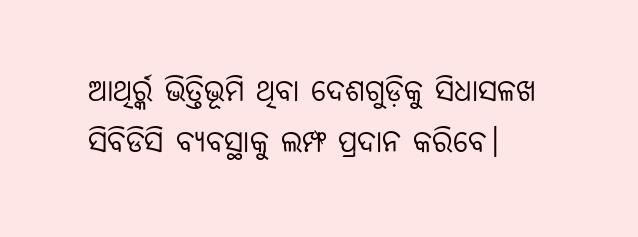ଆଥିର୍ର୍କ ଭିତ୍ତିଭୂମି ଥିବା ଦେଶଗୁଡ଼ିକୁ ସିଧାସଳଖ ସିବିଡିସି ବ୍ୟବସ୍ଥାକୁ ଲମ୍ଫ ପ୍ରଦାନ କରିବେ।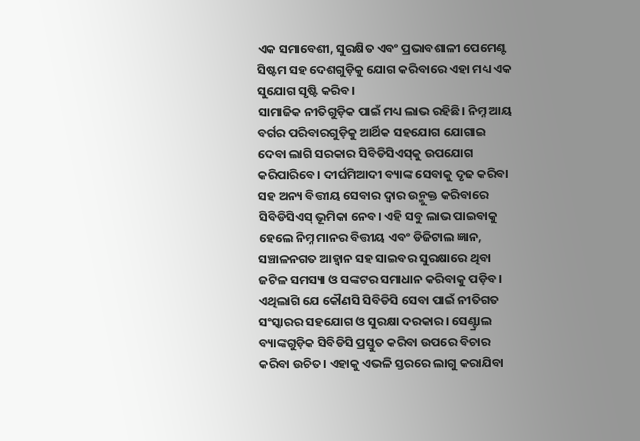ଏକ ସମାବେଶୀ, ସୁରକ୍ଷିତ ଏବଂ ପ୍ରଭାବଶାଳୀ ପେମେଣ୍ଟ ସିଷ୍ଟମ ସହ ଦେଶଗୁଡ଼ିକୁ ଯୋଗ କରିବାରେ ଏହା ମଧ୍ୟ ଏକ ସୁଯୋଗ ସୃଷ୍ଟି କରିବ।
ସାମାଜିକ ନୀତିଗୁଡ଼ିକ ପାଇଁ ମଧ୍ୟ ଲାଭ ରହିଛି। ନିମ୍ନ ଆୟ ବର୍ଗର ପରିବାରଗୁଡ଼ିକୁ ଆର୍ଥିକ ସହଯୋଗ ଯୋଗାଇ ଦେବା ଲାଗି ସରକାର ସିବିଡିସିଏସ୍‌କୁ ଉପଯୋଗ କରିପାରିବେ। ଦୀର୍ଘମିଆଦୀ ବ୍ୟାଙ୍କ ସେବାକୁ ଦୃଢ କରିବା ସହ ଅନ୍ୟ ବିତ୍ତୀୟ ସେବାର ଦ୍ୱାର ଉନ୍ମୁକ୍ତ କରିବାରେ ସିବିଡିସିଏସ୍‌ ଭୂମିକା ନେବ। ଏହି ସବୁ ଲାଭ ପାଇବାକୁ ହେଲେ ନିମ୍ନ ମାନର ବିତ୍ତୀୟ ଏବଂ ଡିଜିଟାଲ ଜ୍ଞାନ, ସଞ୍ଚାଳନଗତ ଆହ୍ବାନ ସହ ସାଇବର ସୁରକ୍ଷାରେ ଥିବା ଜଟିଳ ସମସ୍ୟା ଓ ସଙ୍କଟର ସମାଧାନ କରିବାକୁ ପଡ଼ିବ। ଏଥିଲାଗି ଯେ କୌଣସି ସିବିଡିସି ସେବା ପାଇଁ ନୀତିଗତ ସଂସ୍କାରର ସହଯୋଗ ଓ ସୁରକ୍ଷା ଦରକାର। ସେଣ୍ଟ୍ରାଲ ବ୍ୟାଙ୍କଗୁଡ଼ିକ ସିବିଡିସି ପ୍ରସ୍ତୁତ କରିବା ଉପରେ ବିଚାର କରିବା ଉଚିତ। ଏହାକୁ ଏଭଳି ସ୍ତରରେ ଲାଗୁ କରାଯିବା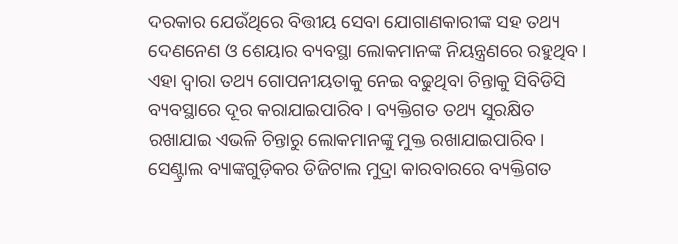ଦରକାର ଯେଉଁଥିରେ ବିତ୍ତୀୟ ସେବା ଯୋଗାଣକାରୀଙ୍କ ସହ ତଥ୍ୟ ଦେଣନେଣ ଓ ଶେୟାର ବ୍ୟବସ୍ଥା ଲୋକମାନଙ୍କ ନିୟନ୍ତ୍ରଣରେ ରହୁଥିବ। ଏହା ଦ୍ୱାରା ତଥ୍ୟ ଗୋପନୀୟତାକୁ ନେଇ ବଢୁଥିବା ଚିନ୍ତାକୁ ସିବିଡିସି ବ୍ୟବସ୍ଥାରେ ଦୂର କରାଯାଇପାରିବ। ବ୍ୟକ୍ତିଗତ ତଥ୍ୟ ସୁରକ୍ଷିତ ରଖାଯାଇ ଏଭଳି ଚିନ୍ତାରୁ ଲୋକମାନଙ୍କୁ ମୁକ୍ତ ରଖାଯାଇପାରିବ।
ସେଣ୍ଟ୍ରାଲ ବ୍ୟାଙ୍କଗୁଡ଼ିକର ଡିଜିଟାଲ ମୁଦ୍ରା କାରବାରରେ ବ୍ୟକ୍ତିଗତ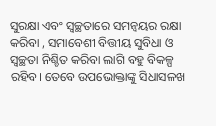ସୁରକ୍ଷା ଏବଂ ସ୍ବଚ୍ଛତାରେ ସମନ୍ବୟର ରକ୍ଷା କରିବା , ସମାବେଶୀ ବିତ୍ତୀୟ ସୁବିଧା ଓ ସ୍ବଚ୍ଛତା ନିଶ୍ଚିତ କରିବା ଲାଗି ବହୁ ବିକଳ୍ପ ରହିବ। ତେବେ ଉପଭୋକ୍ତାଙ୍କୁ ସିଧାସଳଖ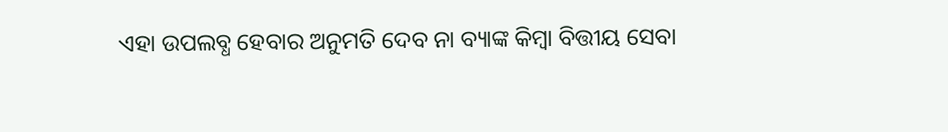ଏହା ଉପଲବ୍ଧ ହେବାର ଅନୁମତି ଦେବ ନା ବ୍ୟାଙ୍କ କିମ୍ବା ବିତ୍ତୀୟ ସେବା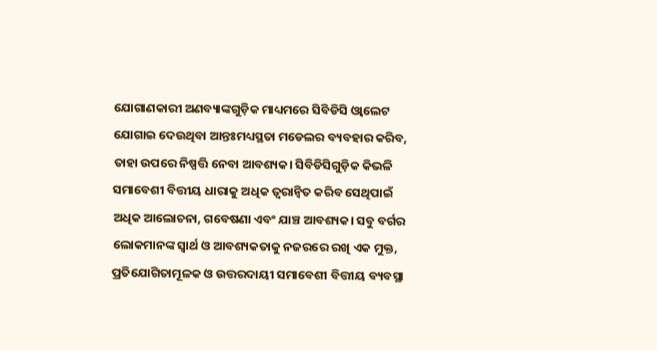ଯୋଗାଣକାରୀ ଅଣବ୍ୟାଙ୍କଗୁଡ଼ିକ ମାଧ୍ୟମରେ ସିବିଡିସି ଓ୍ବାଲେଟ ଯୋଗାଇ ଦେଉଥିବା ଆନ୍ତଃମଧ୍ୟସ୍ଥତା ମଡେଲର ବ୍ୟବହାର କରିବ, ତାହା ଉପରେ ନିଷ୍ପତ୍ତି ନେବା ଆବଶ୍ୟକ। ସିବିଡିସିଗୁଡ଼ିକ କିଭଳି ସମାବେଶୀ ବିତ୍ତୀୟ ଧାରାକୁ ଅଧିକ ତ୍ୱରାନ୍ବିତ କରିବ ସେଥିପାଇଁ ଅଧିକ ଆଲୋଚନା, ଗବେଷଣା ଏବଂ ଯାଞ୍ଚ ଆବଶ୍ୟକ। ସବୁ ବର୍ଗର ଲୋକମାନଙ୍କ ସ୍ବାର୍ଥ ଓ ଆବଶ୍ୟକତାକୁ ନଜରରେ ରଖି ଏକ ମୁକ୍ତ, ପ୍ରତିଯୋଗିତାମୂଳକ ଓ ଉତ୍ତରଦାୟୀ ସମାବେଶୀ ବିତ୍ତୀୟ ବ୍ୟବସ୍ଥା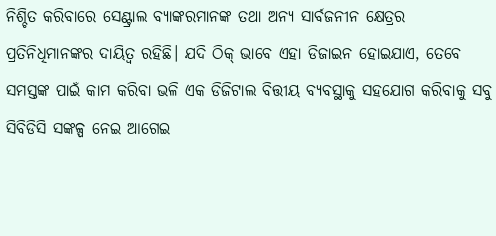ନିଶ୍ଚିତ କରିବାରେ ସେଣ୍ଟ୍ରାଲ ବ୍ୟାଙ୍କରମାନଙ୍କ ତଥା ଅନ୍ୟ ସାର୍ବଜନୀନ କ୍ଷେତ୍ରର ପ୍ରତିନିଧିମାନଙ୍କର ଦାୟିତ୍ୱ ରହିଛି। ଯଦି ଠିକ୍‌ ଭାବେ ଏହା ଡିଜାଇନ ହୋଇଯାଏ, ତେବେ ସମସ୍ତଙ୍କ ପାଇଁ କାମ କରିବା ଭଳି ଏକ ଡିଜିଟାଲ ବିତ୍ତୀୟ ବ୍ୟବସ୍ଥାକୁ ସହଯୋଗ କରିବାକୁ ସବୁ ସିବିଡିସି ସଙ୍କଳ୍ପ ନେଇ ଆଗେଇ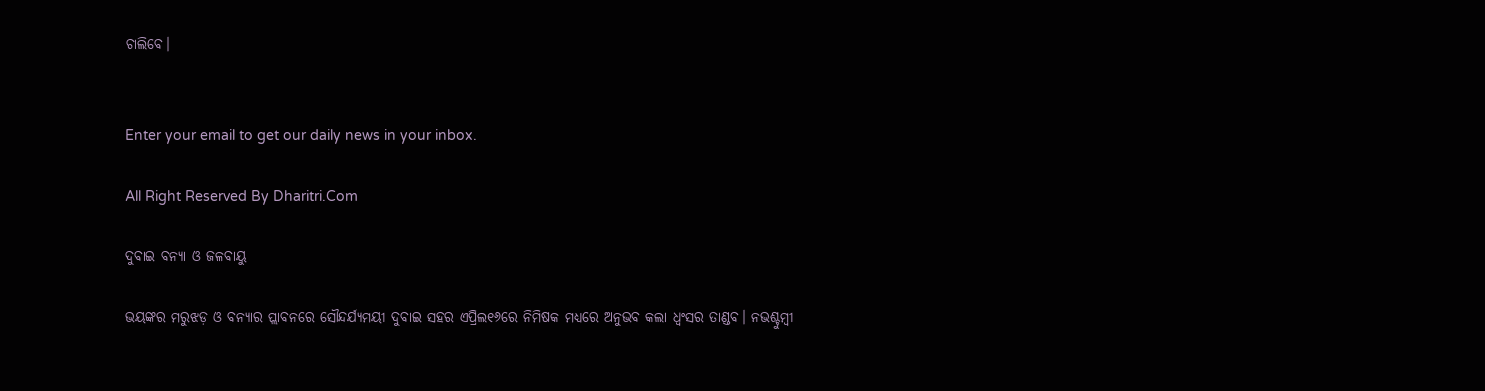ଚାଲିବେ।


Enter your email to get our daily news in your inbox.

All Right Reserved By Dharitri.Com

ଦୁବାଇ ବନ୍ୟା ଓ ଜଳବାୟୁ

ଭୟଙ୍କର ମରୁଝଡ଼ ଓ ବନ୍ୟାର ପ୍ଲାବନରେ ସୌନ୍ଦର୍ଯ୍ୟମୟୀ ଦୁବାଇ ସହର ଏପ୍ରିଲ୧୬ରେ ନିମିଷକ ମଧ୍ୟରେ ଅନୁଭବ କଲା ଧ୍ବଂସର ତାଣ୍ଡବ। ନଭଶ୍ଚୁମ୍ବୀ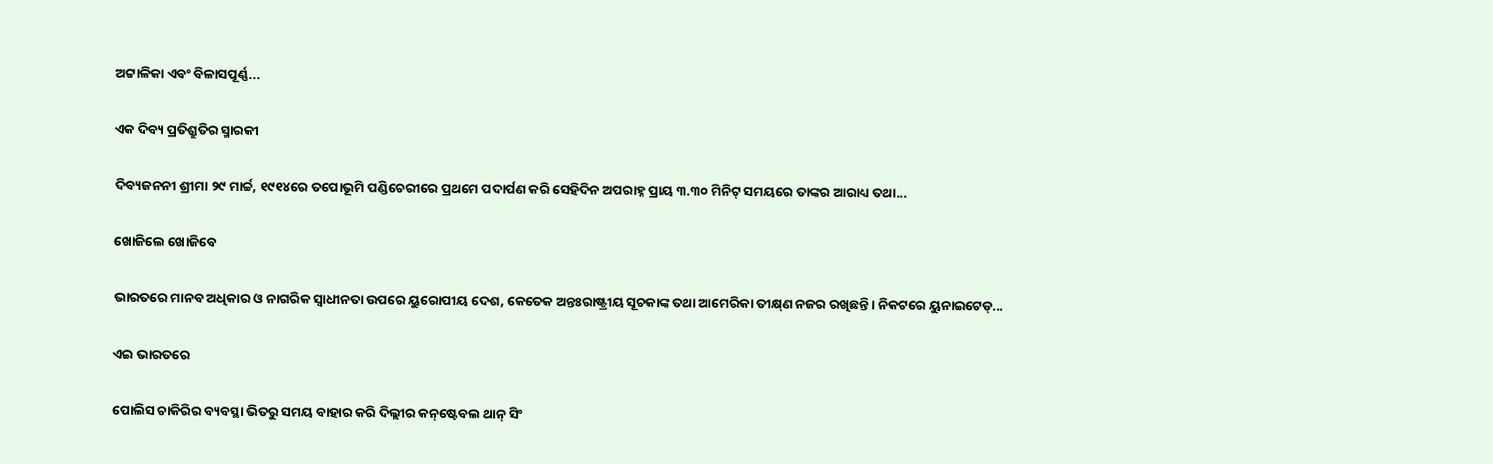ଅଟ୍ଟାଳିକା ଏବଂ ବିଳାସପୂର୍ଣ୍ଣ...

ଏକ ଦିବ୍ୟ ପ୍ରତିଶ୍ରୁତିର ସ୍ମାରକୀ

ଦିବ୍ୟଜନନୀ ଶ୍ରୀମା ୨୯ ମାର୍ଚ୍ଚ, ୧୯୧୪ରେ ତପୋଭୂମି ପଣ୍ଡିଚେରୀରେ ପ୍ରଥମେ ପଦାର୍ପଣ କରି ସେହିଦିନ ଅପରାହ୍ନ ପ୍ରାୟ ୩.୩୦ ମିନିଟ୍‌ ସମୟରେ ତାଙ୍କର ଆରାଧ୍ୟ ତଥା...

ଖୋଜିଲେ ଖୋଜିବେ

ଭାରତରେ ମାନବ ଅଧିକାର ଓ ନାଗରିକ ସ୍ବାଧୀନତା ଉପରେ ୟୁରୋପୀୟ ଦେଶ, କେତେକ ଅନ୍ତଃରାଷ୍ଟ୍ରୀୟ ସୂଚକାଙ୍କ ତଥା ଆମେରିକା ତୀକ୍ଷ୍‌ଣ ନଜର ରଖିଛନ୍ତି। ନିକଟରେ ୟୁନାଇଟେଡ୍‌...

ଏଇ ଭାରତରେ

ପୋଲିସ ଚାକିରିର ବ୍ୟବସ୍ଥା ଭିତରୁ ସମୟ ବାହାର କରି ଦିଲ୍ଲୀର କନ୍‌ଷ୍ଟେବଲ ଥାନ୍‌ ସିଂ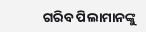ଗରିବ ପିଲାମାନଙ୍କୁ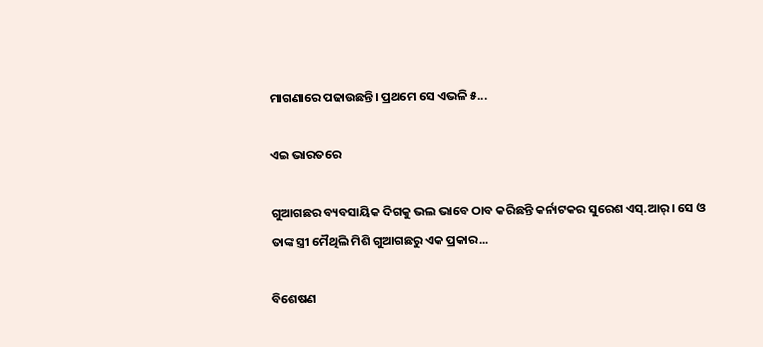ମାଗଣାରେ ପଢାଉଛନ୍ତି। ପ୍ରଥମେ ସେ ଏଭଳି ୫...

ଏଇ ଭାରତରେ

ଗୁଆଗଛର ବ୍ୟବସାୟିକ ଦିଗକୁ ଭଲ ଭାବେ ଠାବ କରିଛନ୍ତି କର୍ନାଟକର ସୁରେଶ ଏସ୍‌.ଆର୍‌। ସେ ଓ ତାଙ୍କ ସ୍ତ୍ରୀ ମୈଥିଲି ମିଶି ଗୁଆଗଛରୁ ଏକ ପ୍ରକାର...

ବିଶେଷଣ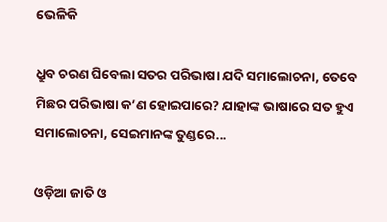ଭେଳିକି

ଧ୍ରୁବ ଚରଣ ଘିବେଲା ସତର ପରିଭାଷା ଯଦି ସମାଲୋଚନା, ତେବେ ମିଛର ପରିଭାଷା କ’ଣ ହୋଇପାରେ? ଯାହାଙ୍କ ଭାଷାରେ ସତ ହୁଏ ସମାଲୋଚନା, ସେଇମାନଙ୍କ ତୁଣ୍ଡରେ...

ଓଡ଼ିଆ ଜାତି ଓ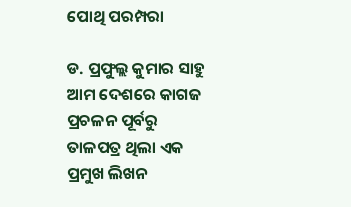ପୋଥି ପରମ୍ପରା

ଡ. ପ୍ରଫୁଲ୍ଲ କୁମାର ସାହୁ ଆମ ଦେଶରେ କାଗଜ ପ୍ରଚଳନ ପୂର୍ବରୁ ତାଳପତ୍ର ଥିଲା ଏକ ପ୍ରମୁଖ ଲିଖନ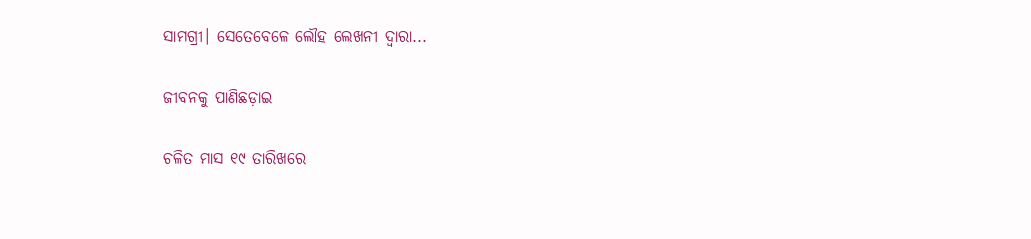ସାମଗ୍ରୀ। ସେତେବେଳେ ଲୌହ ଲେଖନୀ ଦ୍ୱାରା...

ଜୀବନକୁ ପାଣିଛଡ଼ାଇ

ଚଳିତ ମାସ ୧୯ ତାରିଖରେ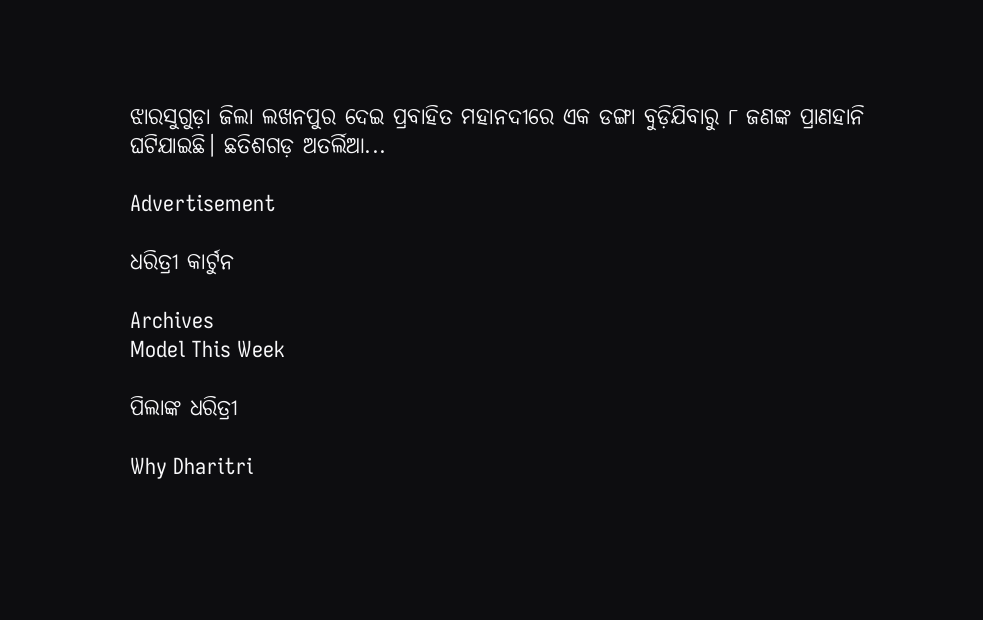ଝାରସୁଗୁଡ଼ା ଜିଲା ଲଖନପୁର ଦେଇ ପ୍ରବାହିତ ମହାନଦୀରେ ଏକ ଡଙ୍ଗା ବୁଡ଼ିଯିବାରୁ ୮ ଜଣଙ୍କ ପ୍ରାଣହାନି ଘଟିଯାଇଛି। ଛତିଶଗଡ଼ ଅତର୍ଲିଆ...

Advertisement

ଧରିତ୍ରୀ କାର୍ଟୁନ

Archives
Model This Week

ପିଲାଙ୍କ ଧରିତ୍ରୀ

Why Dharitri